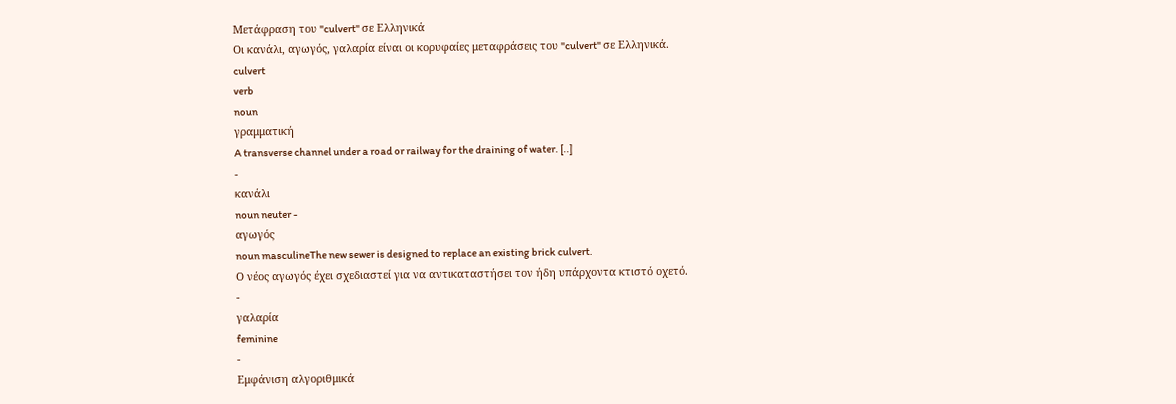Μετάφραση του "culvert" σε Ελληνικά
Οι κανάλι, αγωγός, γαλαρία είναι οι κορυφαίες μεταφράσεις του "culvert" σε Ελληνικά.
culvert
verb
noun
γραμματική
A transverse channel under a road or railway for the draining of water. [..]
-
κανάλι
noun neuter -
αγωγός
noun masculineThe new sewer is designed to replace an existing brick culvert.
Ο νέος αγωγός έχει σχεδιαστεί για να αντικαταστήσει τον ήδη υπάρχοντα κτιστό οχετό.
-
γαλαρία
feminine
-
Εμφάνιση αλγοριθμικά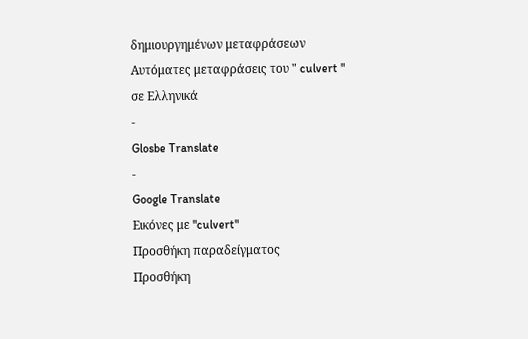δημιουργημένων μεταφράσεων
Αυτόματες μεταφράσεις του " culvert " σε Ελληνικά
-
Glosbe Translate
-
Google Translate
Εικόνες με "culvert"
Προσθήκη παραδείγματος
Προσθήκη